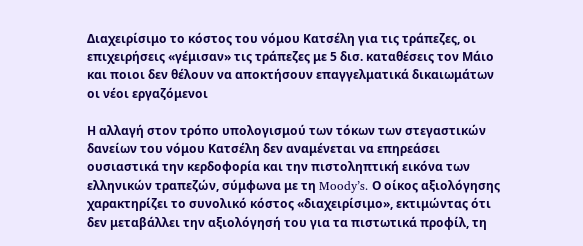Διαχειρίσιμο το κόστος του νόμου Κατσέλη για τις τράπεζες, οι επιχειρήσεις «γέμισαν» τις τράπεζες με 5 δισ. καταθέσεις τον Μάιο και ποιοι δεν θέλουν να αποκτήσουν επαγγελματικά δικαιωμάτων οι νέοι εργαζόμενοι

Η αλλαγή στον τρόπο υπολογισμού των τόκων των στεγαστικών δανείων του νόμου Κατσέλη δεν αναμένεται να επηρεάσει ουσιαστικά την κερδοφορία και την πιστοληπτική εικόνα των ελληνικών τραπεζών, σύμφωνα με τη Moody’s. Ο οίκος αξιολόγησης χαρακτηρίζει το συνολικό κόστος «διαχειρίσιμο», εκτιμώντας ότι δεν μεταβάλλει την αξιολόγησή του για τα πιστωτικά προφίλ, τη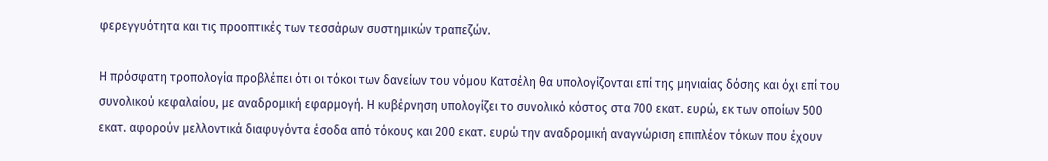φερεγγυότητα και τις προοπτικές των τεσσάρων συστημικών τραπεζών.

Η πρόσφατη τροπολογία προβλέπει ότι οι τόκοι των δανείων του νόμου Κατσέλη θα υπολογίζονται επί της μηνιαίας δόσης και όχι επί του συνολικού κεφαλαίου, με αναδρομική εφαρμογή. Η κυβέρνηση υπολογίζει το συνολικό κόστος στα 700 εκατ. ευρώ, εκ των οποίων 500 εκατ. αφορούν μελλοντικά διαφυγόντα έσοδα από τόκους και 200 εκατ. ευρώ την αναδρομική αναγνώριση επιπλέον τόκων που έχουν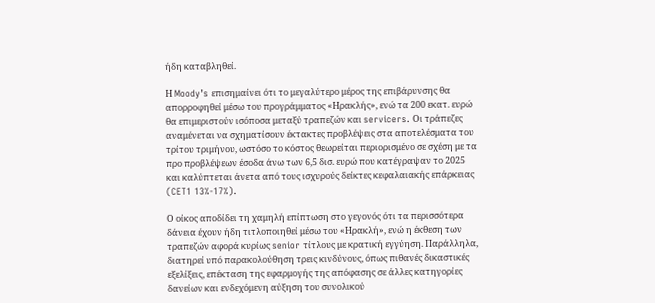ήδη καταβληθεί.

Η Moody’s επισημαίνει ότι το μεγαλύτερο μέρος της επιβάρυνσης θα απορροφηθεί μέσω του προγράμματος «Ηρακλής», ενώ τα 200 εκατ. ευρώ θα επιμεριστούν ισόποσα μεταξύ τραπεζών και servicers. Οι τράπεζες αναμένεται να σχηματίσουν έκτακτες προβλέψεις στα αποτελέσματα του τρίτου τριμήνου, ωστόσο το κόστος θεωρείται περιορισμένο σε σχέση με τα προ προβλέψεων έσοδα άνω των 6,5 δισ. ευρώ που κατέγραψαν το 2025 και καλύπτεται άνετα από τους ισχυρούς δείκτες κεφαλαιακής επάρκειας (CET1 13%-17%).

Ο οίκος αποδίδει τη χαμηλή επίπτωση στο γεγονός ότι τα περισσότερα δάνεια έχουν ήδη τιτλοποιηθεί μέσω του «Ηρακλή», ενώ η έκθεση των τραπεζών αφορά κυρίως senior τίτλους με κρατική εγγύηση. Παράλληλα, διατηρεί υπό παρακολούθηση τρεις κινδύνους, όπως πιθανές δικαστικές εξελίξεις, επέκταση της εφαρμογής της απόφασης σε άλλες κατηγορίες δανείων και ενδεχόμενη αύξηση του συνολικού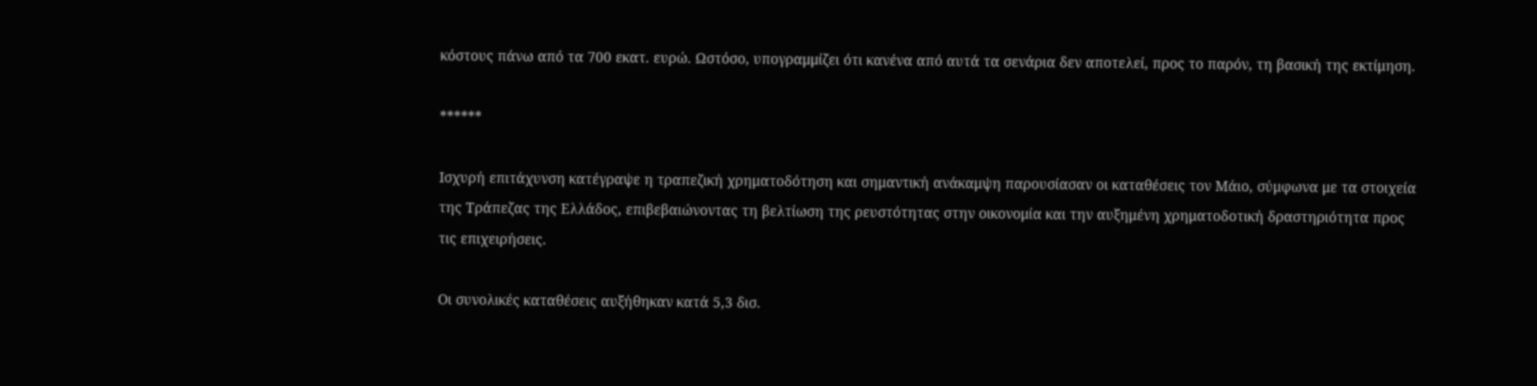κόστους πάνω από τα 700 εκατ. ευρώ. Ωστόσο, υπογραμμίζει ότι κανένα από αυτά τα σενάρια δεν αποτελεί, προς το παρόν, τη βασική της εκτίμηση.

******

Ισχυρή επιτάχυνση κατέγραψε η τραπεζική χρηματοδότηση και σημαντική ανάκαμψη παρουσίασαν οι καταθέσεις τον Μάιο, σύμφωνα με τα στοιχεία της Τράπεζας της Ελλάδος, επιβεβαιώνοντας τη βελτίωση της ρευστότητας στην οικονομία και την αυξημένη χρηματοδοτική δραστηριότητα προς τις επιχειρήσεις.

Οι συνολικές καταθέσεις αυξήθηκαν κατά 5,3 δισ.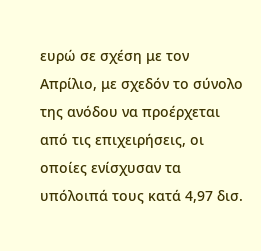ευρώ σε σχέση με τον Απρίλιο, με σχεδόν το σύνολο της ανόδου να προέρχεται από τις επιχειρήσεις, οι οποίες ενίσχυσαν τα υπόλοιπά τους κατά 4,97 δισ.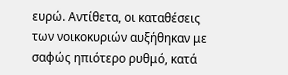ευρώ. Αντίθετα, οι καταθέσεις των νοικοκυριών αυξήθηκαν με σαφώς ηπιότερο ρυθμό, κατά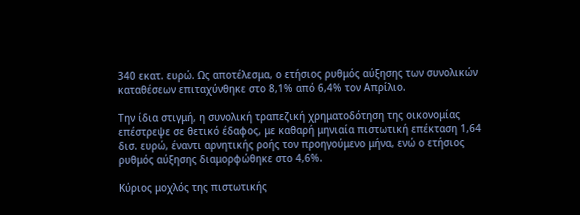340 εκατ. ευρώ. Ως αποτέλεσμα, ο ετήσιος ρυθμός αύξησης των συνολικών καταθέσεων επιταχύνθηκε στο 8,1% από 6,4% τον Απρίλιο.

Την ίδια στιγμή, η συνολική τραπεζική χρηματοδότηση της οικονομίας επέστρεψε σε θετικό έδαφος, με καθαρή μηνιαία πιστωτική επέκταση 1,64 δισ. ευρώ, έναντι αρνητικής ροής τον προηγούμενο μήνα, ενώ ο ετήσιος ρυθμός αύξησης διαμορφώθηκε στο 4,6%.

Κύριος μοχλός της πιστωτικής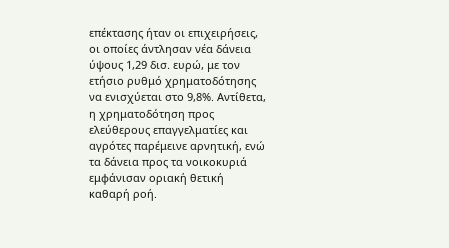επέκτασης ήταν οι επιχειρήσεις, οι οποίες άντλησαν νέα δάνεια ύψους 1,29 δισ. ευρώ, με τον ετήσιο ρυθμό χρηματοδότησης να ενισχύεται στο 9,8%. Αντίθετα, η χρηματοδότηση προς ελεύθερους επαγγελματίες και αγρότες παρέμεινε αρνητική, ενώ τα δάνεια προς τα νοικοκυριά εμφάνισαν οριακή θετική καθαρή ροή.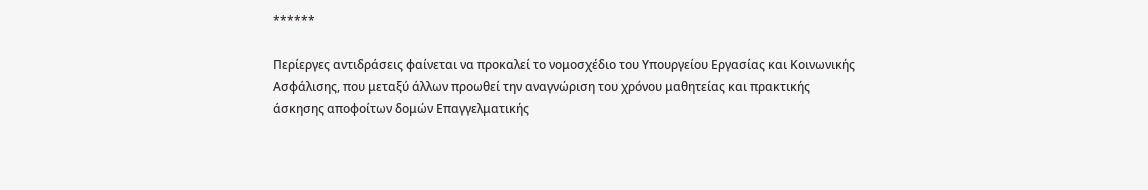******

Περίεργες αντιδράσεις φαίνεται να προκαλεί το νομοσχέδιο του Υπουργείου Εργασίας και Κοινωνικής Ασφάλισης, που μεταξύ άλλων προωθεί την αναγνώριση του χρόνου μαθητείας και πρακτικής άσκησης αποφοίτων δομών Επαγγελματικής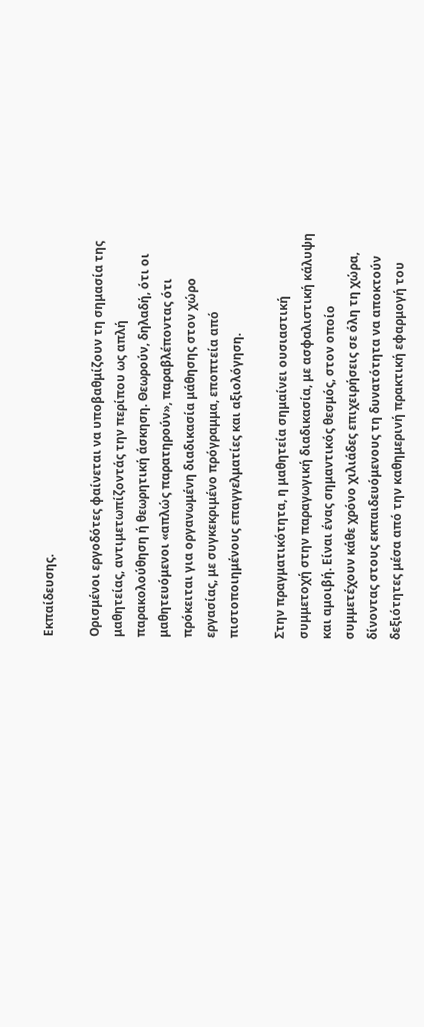Εκπαίδευσης.

Ορισμένοι εργοδότες φαίνεται να υποβαθμίζουν τη σημασία της μαθητείας, αντιμετωπίζοντάς την περίπου ως απλή παρακολούθηση ή θεωρητική άσκηση. Θεωρούν, δηλαδή, ότι οι μαθητευόμενοι «απλώς παρατηρούν», παραβλέποντας ότι πρόκειται για οργανωμένη διαδικασία μάθησης στον χώρο εργασίας, με συγκεκριμένο πρόγραμμα, εποπτεία από πιστοποιημένους επαγγελματίες και αξιολόγηση.

Στην πραγματικότητα, η μαθητεία σημαίνει ουσιαστική συμμετοχή στην παραγωγική διαδικασία, με ασφαλιστική κάλυψη και αμοιβή. Είναι ένας σημαντικός θεσμός, στον οποίο συμμετέχουν κάθε χρόνο χιλιάδες επιχειρήσεις σε όλη τη χώρα, δίνοντας στους εκπαιδευόμενους τη δυνατότητα να αποκτούν δεξιότητες μέσα από την καθημερινή πρακτική εφαρμογή του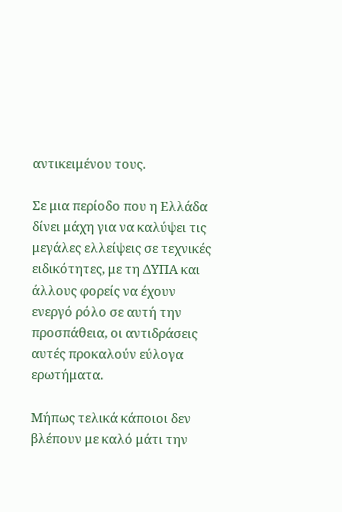αντικειμένου τους.

Σε μια περίοδο που η Ελλάδα δίνει μάχη για να καλύψει τις μεγάλες ελλείψεις σε τεχνικές ειδικότητες, με τη ΔΥΠΑ και άλλους φορείς να έχουν ενεργό ρόλο σε αυτή την προσπάθεια, οι αντιδράσεις αυτές προκαλούν εύλογα ερωτήματα.

Μήπως τελικά κάποιοι δεν βλέπουν με καλό μάτι την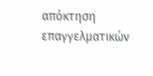απόκτηση επαγγελματικών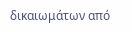δικαιωμάτων από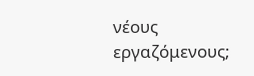νέους εργαζόμενους;